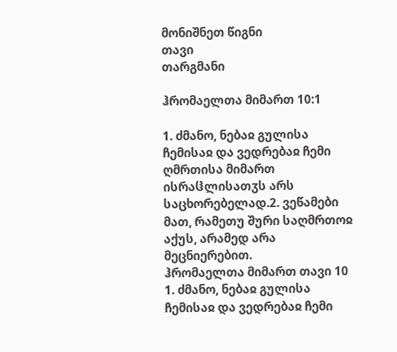მონიშნეთ წიგნი
თავი
თარგმანი

ჰრომაელთა მიმართ 10:1

1. ძმანო, ნებაჲ გულისა ჩემისაჲ და ვედრებაჲ ჩემი ღმრთისა მიმართ ისრაჱლისათჳს არს საცხორებელად.2. ვეწამები მათ, რამეთუ შური საღმრთოჲ აქუს, არამედ არა მეცნიერებით.
ჰრომაელთა მიმართ თავი 10
1. ძმანო, ნებაჲ გულისა ჩემისაჲ და ვედრებაჲ ჩემი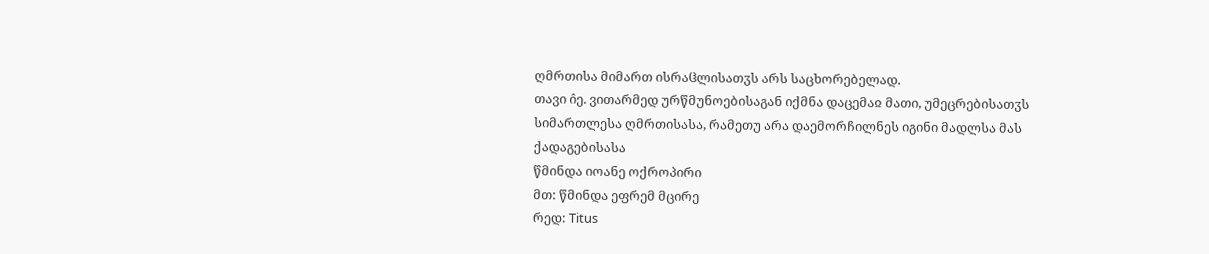ღმრთისა მიმართ ისრაჱლისათჳს არს საცხორებელად.
თავი ი̂ე. ვითარმედ ურწმუნოებისაგან იქმნა დაცემაჲ მათი, უმეცრებისათჳს სიმართლესა ღმრთისასა, რამეთუ არა დაემორჩილნეს იგინი მადლსა მას ქადაგებისასა
წმინდა იოანე ოქროპირი
მთ: წმინდა ეფრემ მცირე
რედ: Titus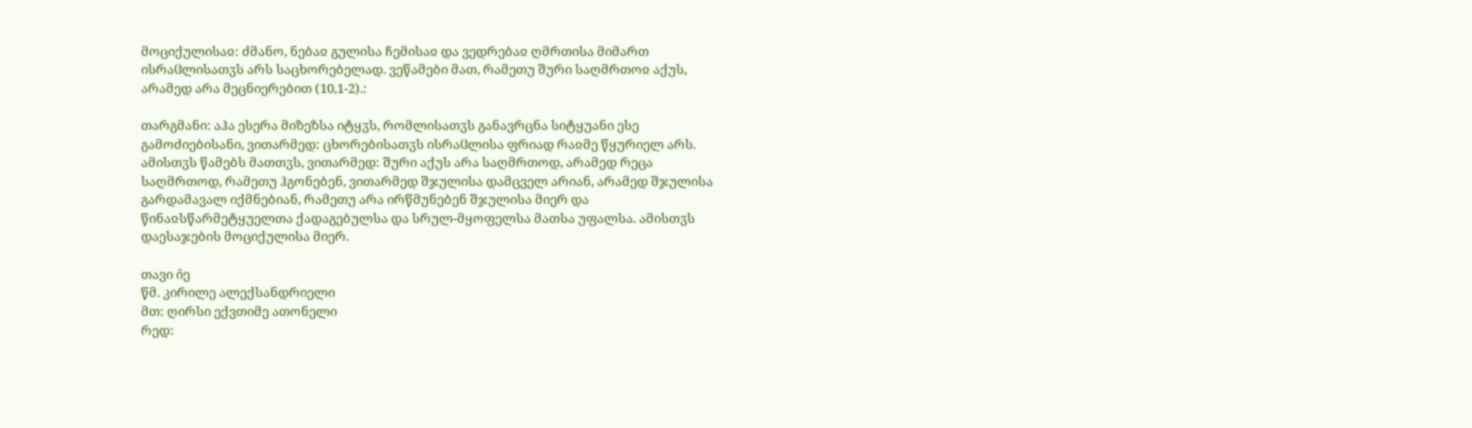მოციქულისაჲ: ძმანო, ნებაჲ გულისა ჩემისაჲ და ვედრებაჲ ღმრთისა მიმართ ისრაჱლისათჳს არს საცხორებელად. ვეწამები მათ, რამეთუ შური საღმრთოჲ აქუს, არამედ არა მეცნიერებით (10,1-2).:

თარგმანი: აჰა ესერა მიზეზსა იტყჳს, რომლისათჳს განავრცნა სიტყუანი ესე გამოძიებისანი, ვითარმედ: ცხორებისათჳს ისრაჱლისა ფრიად რაჲმე წყურიელ არს. ამისთჳს წამებს მათთჳს, ვითარმედ: შური აქუს არა საღმრთოდ, არამედ რეცა საღმრთოდ, რამეთუ ჰგონებენ, ვითარმედ შჯულისა დამცველ არიან, არამედ შჯულისა გარდამავალ იქმნებიან, რამეთუ არა ირწმუნებენ შჯულისა მიერ და წინაჲსწარმეტყუელთა ქადაგებულსა და სრულ-მყოფელსა მათსა უფალსა. ამისთჳს დაესაჯების მოციქულისა მიერ.

თავი ი̂ე
წმ. კირილე ალექსანდრიელი
მთ: ღირსი ექვთიმე ათონელი
რედ: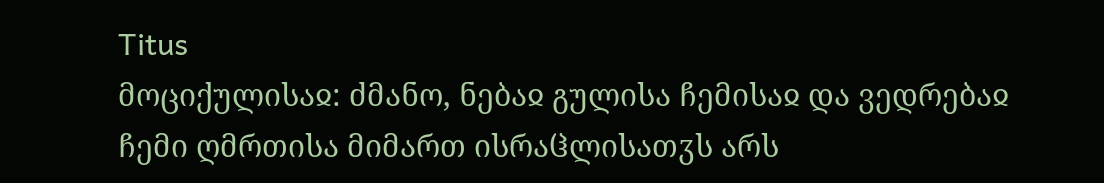Titus
მოციქულისაჲ: ძმანო, ნებაჲ გულისა ჩემისაჲ და ვედრებაჲ ჩემი ღმრთისა მიმართ ისრაჱლისათჳს არს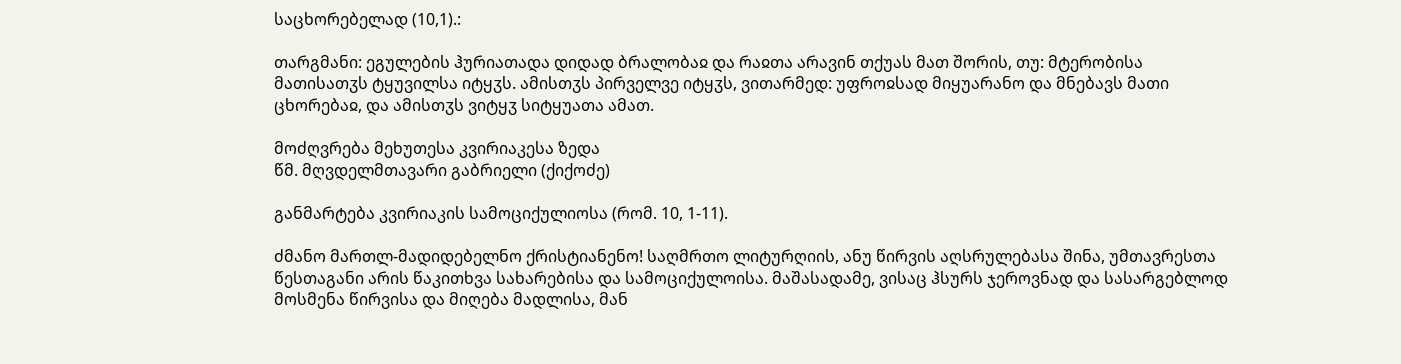საცხორებელად (10,1).:

თარგმანი: ეგულების ჰურიათადა დიდად ბრალობაჲ და რაჲთა არავინ თქუას მათ შორის, თუ: მტერობისა მათისათჳს ტყუვილსა იტყჳს. ამისთჳს პირველვე იტყჳს, ვითარმედ: უფროჲსად მიყუარანო და მნებავს მათი ცხორებაჲ, და ამისთჳს ვიტყჳ სიტყუათა ამათ.

მოძღვრება მეხუთესა კვირიაკესა ზედა
წმ. მღვდელმთავარი გაბრიელი (ქიქოძე)

განმარტება კვირიაკის სამოციქულიოსა (რომ. 10, 1-11).

ძმანო მართლ-მადიდებელნო ქრისტიანენო! საღმრთო ლიტურღიის, ანუ წირვის აღსრულებასა შინა, უმთავრესთა წესთაგანი არის წაკითხვა სახარებისა და სამოციქულოისა. მაშასადამე, ვისაც ჰსურს ჯეროვნად და სასარგებლოდ მოსმენა წირვისა და მიღება მადლისა, მან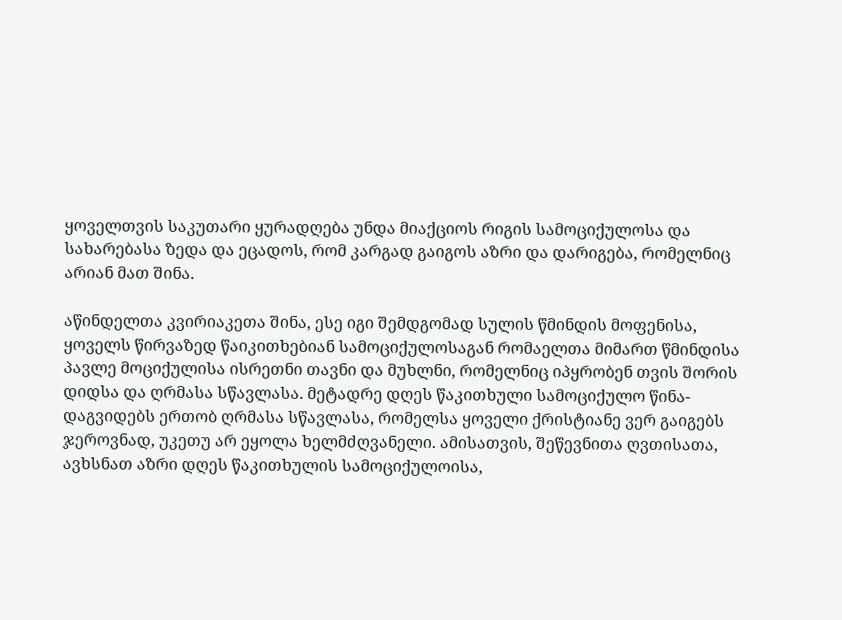ყოველთვის საკუთარი ყურადღება უნდა მიაქციოს რიგის სამოციქულოსა და სახარებასა ზედა და ეცადოს, რომ კარგად გაიგოს აზრი და დარიგება, რომელნიც არიან მათ შინა.

აწინდელთა კვირიაკეთა შინა, ესე იგი შემდგომად სულის წმინდის მოფენისა, ყოველს წირვაზედ წაიკითხებიან სამოციქულოსაგან რომაელთა მიმართ წმინდისა პავლე მოციქულისა ისრეთნი თავნი და მუხლნი, რომელნიც იპყრობენ თვის შორის დიდსა და ღრმასა სწავლასა. მეტადრე დღეს წაკითხული სამოციქულო წინა-დაგვიდებს ერთობ ღრმასა სწავლასა, რომელსა ყოველი ქრისტიანე ვერ გაიგებს ჯეროვნად, უკეთუ არ ეყოლა ხელმძღვანელი. ამისათვის, შეწევნითა ღვთისათა, ავხსნათ აზრი დღეს წაკითხულის სამოციქულოისა,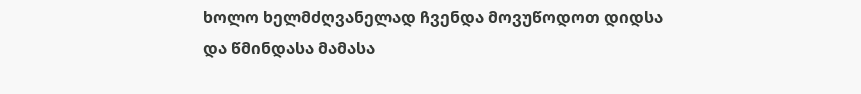ხოლო ხელმძღვანელად ჩვენდა მოვუწოდოთ დიდსა და წმინდასა მამასა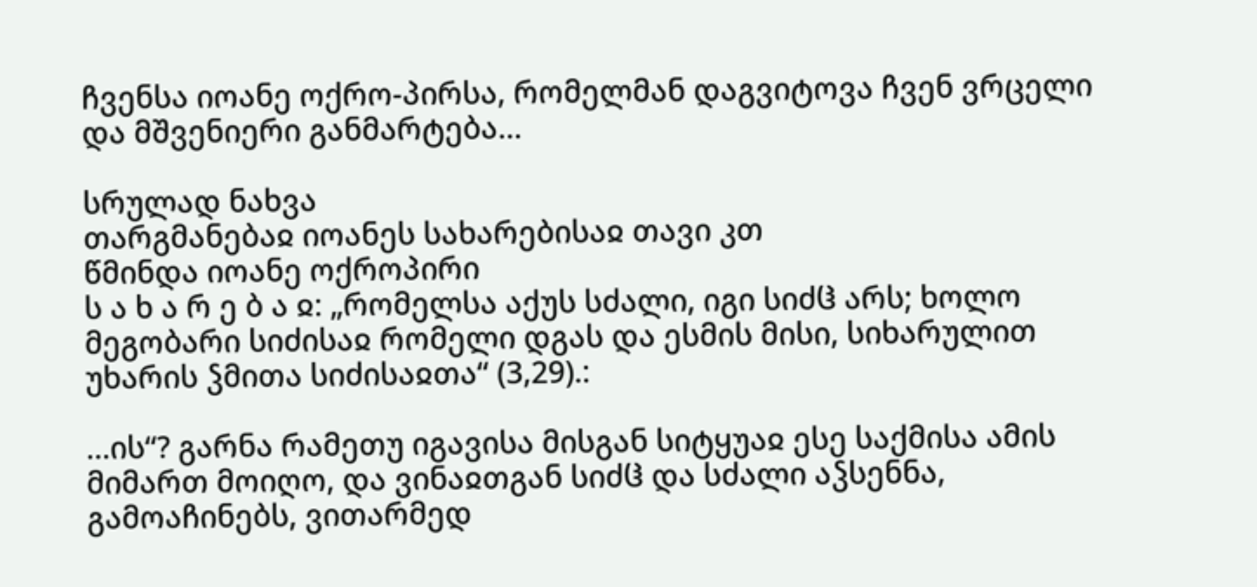ჩვენსა იოანე ოქრო-პირსა, რომელმან დაგვიტოვა ჩვენ ვრცელი და მშვენიერი განმარტება...

სრულად ნახვა
თარგმანებაჲ იოანეს სახარებისაჲ თავი კთ
წმინდა იოანე ოქროპირი
ს ა ხ ა რ ე ბ ა ჲ: „რომელსა აქუს სძალი, იგი სიძჱ არს; ხოლო მეგობარი სიძისაჲ რომელი დგას და ესმის მისი, სიხარულით უხარის ჴმითა სიძისაჲთა“ (3,29).:

...ის“? გარნა რამეთუ იგავისა მისგან სიტყუაჲ ესე საქმისა ამის მიმართ მოიღო, და ვინაჲთგან სიძჱ და სძალი აჴსენნა, გამოაჩინებს, ვითარმედ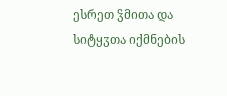ესრეთ ჴმითა და სიტყჳთა იქმნების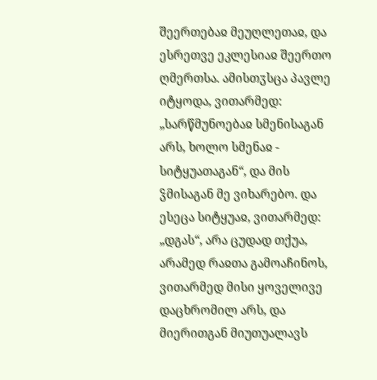შეერთებაჲ მეუღლეთაჲ, და ესრეთვე ეკლესიაჲ შეერთო ღმერთსა. ამისთჳსცა პავლე იტყოდა, ვითარმედ: „სარწმუნოებაჲ სმენისაგან არს, ხოლო სმენაჲ - სიტყუათაგან“, და მის ჴმისაგან მე ვიხარებო. და ესეცა სიტყუაჲ, ვითარმედ: „დგას“, არა ცუდად თქუა, არამედ რაჲთა გამოაჩინოს, ვითარმედ მისი ყოველივე დაცხრომილ არს, და მიერითგან მიუთუალავს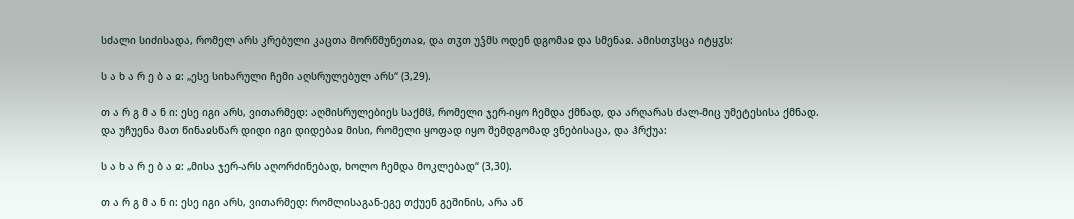სძალი სიძისადა, რომელ არს კრებული კაცთა მორწმუნეთაჲ, და თჳთ უჴმს ოდენ დგომაჲ და სმენაჲ. ამისთჳსცა იტყჳს:

ს ა ხ ა რ ე ბ ა ჲ: „ესე სიხარული ჩემი აღსრულებულ არს“ (3,29).

თ ა რ გ მ ა ნ ი: ესე იგი არს, ვითარმედ: აღმისრულებიეს საქმჱ, რომელი ჯერ-იყო ჩემდა ქმნად, და არღარას ძალ-მიც უმეტესისა ქმნად. და უჩუენა მათ წინაჲსწარ დიდი იგი დიდებაჲ მისი, რომელი ყოფად იყო შემდგომად ვნებისაცა, და ჰრქუა:

ს ა ხ ა რ ე ბ ა ჲ: „მისა ჯერ-არს აღორძინებად, ხოლო ჩემდა მოკლებად“ (3,30).

თ ა რ გ მ ა ნ ი: ესე იგი არს, ვითარმედ: რომლისაგან-ეგე თქუენ გეშინის, არა აწ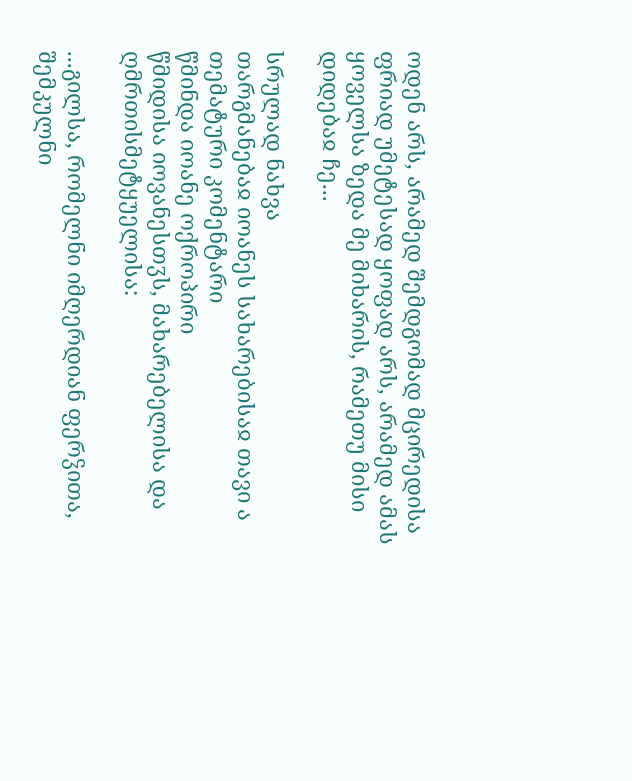ოდენ არს, არამედ შემდგომად მცირედისა ფრიად უმეტესად ყოფად არს, არამედ ამას ყოველსა ზედა მე მიხარის, რამეთუ მისი დიდებაჲ ჩე...

სრულად ნახვა
თარგმანებაჲ იოანეს სახარებისაჲ თავი ა
თემატური კომენტარი
წმინდა იოანე ოქროპირი
წმიდისა იოვანესთჳს, მახარებელისა და ღმრთისმეტყუელისა:

...გილსა, რომელნი იმღერდიან ფერჴითა, შემკულნი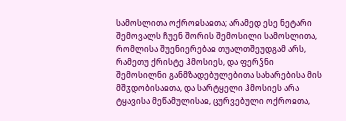სამოსლითა ოქროჲსაჲთა; არამედ ესე ნეტარი შემოვალს ჩუენ შორის შემოსილი სამოსლითა, რომლისა შუენიერებაჲ თუალთშეუდგამ არს, რამეთუ ქრისტე ჰმოსიეს, და ფერჴნი შემოსილნი განმზადებულებითა სახარებისა მის მშჳდობისაჲთა, და სარტყელი ჰმოსიეს არა ტყავისა მეწამულისაჲ, ცურვებული ოქროჲთა,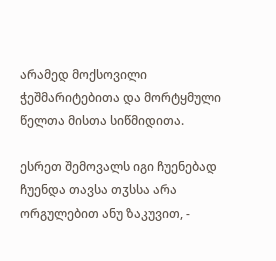არამედ მოქსოვილი ჭეშმარიტებითა და მორტყმული წელთა მისთა სიწმიდითა.

ესრეთ შემოვალს იგი ჩუენებად ჩუენდა თავსა თჳსსა არა ორგულებით ანუ ზაკუვით, -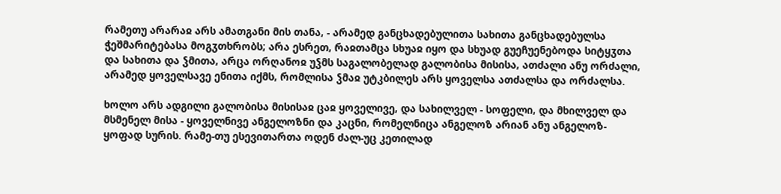რამეთუ არარაჲ არს ამათგანი მის თანა, - არამედ განცხადებულითა სახითა განცხადებულსა ჭეშმარიტებასა მოგჳთხრობს; არა ესრეთ, რაჲთამცა სხუაჲ იყო და სხუად გუეჩუენებოდა სიტყჳთა და სახითა და ჴმითა, არცა ორღანოჲ უჴმს საგალობელად გალობისა მისისა, ათძალი ანუ ორძალი, არამედ ყოველსავე ენითა იქმს, რომლისა ჴმაჲ უტკბილეს არს ყოველსა ათძალსა და ორძალსა.

ხოლო არს ადგილი გალობისა მისისაჲ ცაჲ ყოველივე, და სახილველ - სოფელი, და მხილველ და მსმენელ მისა - ყოველნივე ანგელოზნი და კაცნი, რომელნიცა ანგელოზ არიან ანუ ანგელოზ-ყოფად სურის. რამე-თუ ესევითართა ოდენ ძალ-უც კეთილად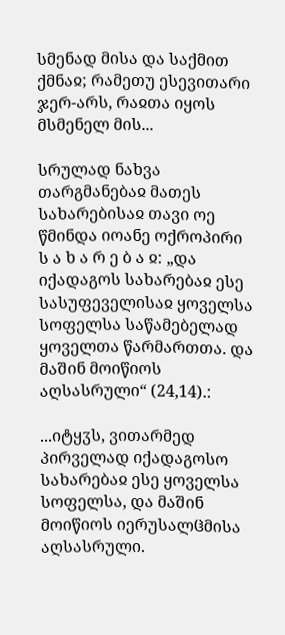სმენად მისა და საქმით ქმნაჲ; რამეთუ ესევითარი ჯერ-არს, რაჲთა იყოს მსმენელ მის...

სრულად ნახვა
თარგმანებაჲ მათეს სახარებისაჲ თავი ოე
წმინდა იოანე ოქროპირი
ს ა ხ ა რ ე ბ ა ჲ: „და იქადაგოს სახარებაჲ ესე სასუფეველისაჲ ყოველსა სოფელსა საწამებელად ყოველთა წარმართთა. და მაშინ მოიწიოს აღსასრული“ (24,14).:

...იტყჳს, ვითარმედ პირველად იქადაგოსო სახარებაჲ ესე ყოველსა სოფელსა, და მაშინ მოიწიოს იერუსალჱმისა აღსასრული.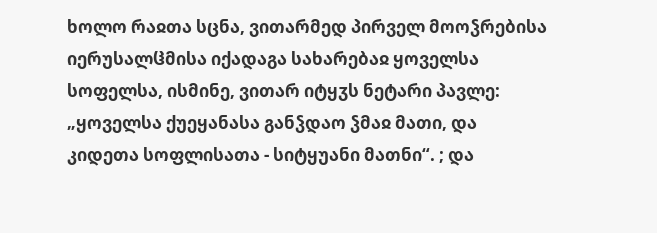ხოლო რაჲთა სცნა, ვითარმედ პირველ მოოჴრებისა იერუსალჱმისა იქადაგა სახარებაჲ ყოველსა სოფელსა, ისმინე, ვითარ იტყჳს ნეტარი პავლე: „ყოველსა ქუეყანასა განჴდაო ჴმაჲ მათი, და კიდეთა სოფლისათა - სიტყუანი მათნი“. ; და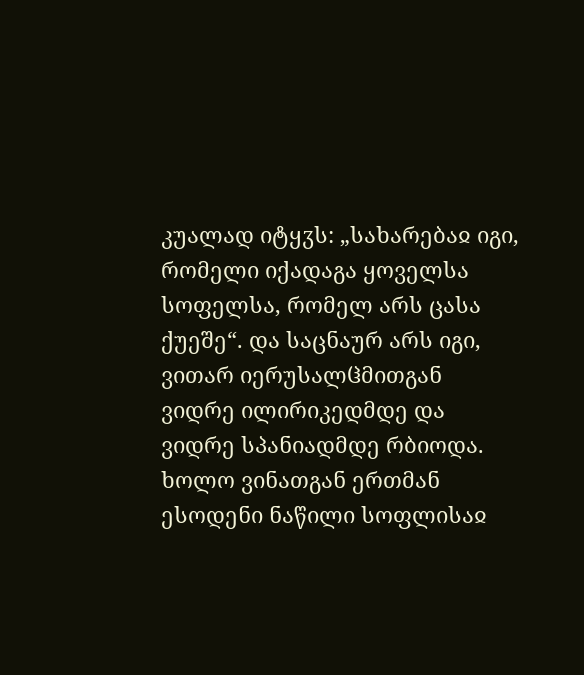კუალად იტყჳს: „სახარებაჲ იგი, რომელი იქადაგა ყოველსა სოფელსა, რომელ არს ცასა ქუეშე“. და საცნაურ არს იგი, ვითარ იერუსალჱმითგან ვიდრე ილირიკედმდე და ვიდრე სპანიადმდე რბიოდა. ხოლო ვინათგან ერთმან ესოდენი ნაწილი სოფლისაჲ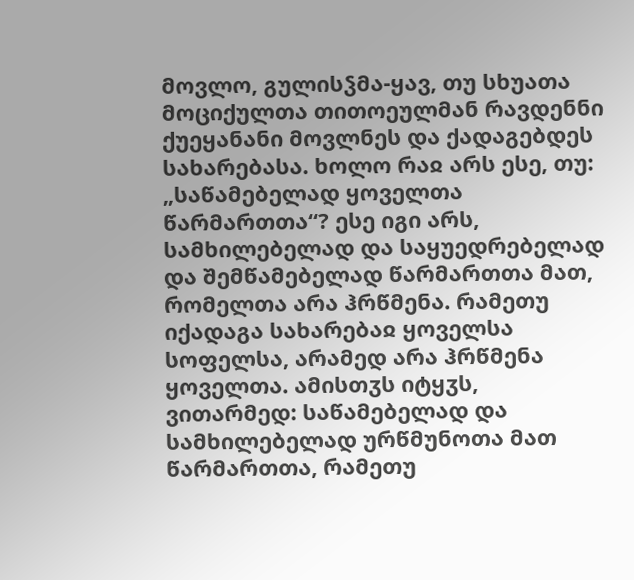მოვლო, გულისჴმა-ყავ, თუ სხუათა მოციქულთა თითოეულმან რავდენნი ქუეყანანი მოვლნეს და ქადაგებდეს სახარებასა. ხოლო რაჲ არს ესე, თუ: „საწამებელად ყოველთა წარმართთა“? ესე იგი არს, სამხილებელად და საყუედრებელად და შემწამებელად წარმართთა მათ, რომელთა არა ჰრწმენა. რამეთუ იქადაგა სახარებაჲ ყოველსა სოფელსა, არამედ არა ჰრწმენა ყოველთა. ამისთჳს იტყჳს, ვითარმედ: საწამებელად და სამხილებელად ურწმუნოთა მათ წარმართთა, რამეთუ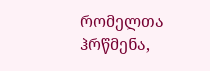რომელთა ჰრწმენა,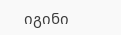იგინი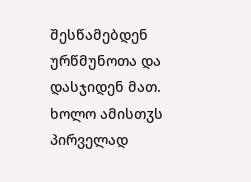შესწამებდენ ურწმუნოთა და დასჯიდენ მათ. ხოლო ამისთჳს პირველად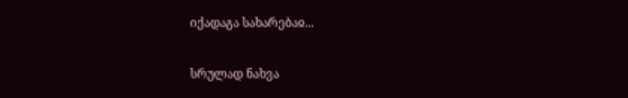იქადაგა სახარებაჲ...

სრულად ნახვა